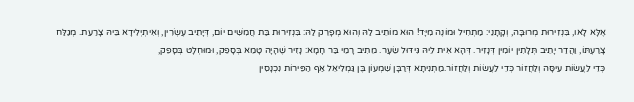אֶלָּא לָאו, בִּנְזִירוּת מְרוּבָּה, וְקָתָנֵי: מַתְחִיל וּמוֹנֶה מִיָּד! הוּא מוֹתֵיב לַהּ וְהוּא מְפָרֵק לַהּ: בִּנְזִירוּת בַּת חֲמִשִּׁים יוֹם, דְּיָתֵיב עֶשְׂרִין, וְאִיתְיְלִידָא בֵּיהּ צָרַעַת. מְגַלַּח צָרַעְתּוֹ, וַהֲדַר יָתֵיב תְּלָתִין יוֹמִין דְּנָזִיר. דְּהָא אִית לֵיהּ גִּידּוּל שֵׂעָר. מֵתִיב רָמֵי בַּר חָמָא: נָזִיר שֶׁהָיָה טָמֵא בְּסָפֵק, וּמוּחְלָט בְּסָפֵק,
כְּדֵי לַעֲשׂוֹת עִיסָּה וְלַחֲזוֹר כְּדֵי לַעֲשׂוֹת וְלַחֲזוֹר.מַתְנִיתָא דְּרַבָּן שִׁמְעוֹן בֶּן גַּמְלִיאֵל אַף הַפֵּירוֹת נִכְנָסִין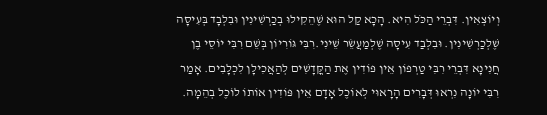וְיוֹצְאִין. דִּבְרֵי הַכֹּל הִיא. הָכָא קַל הוּא שֶׁהֵקִילוּ בְכַרְשִׁינִין וּבִלְבָד בְּעִיסָה שֶׁלְכַרְשִׁינִין. וּבִלְבַד עִיסָה שֶׁלְמַעֲשֵׂר שֵׁינִי.רִבִּי גּוֹרִיוֹן בְּשֵׁם רִבִּי יוֹסֵי בֶן חֲנִינָא דִּבְרֵי רִבִּי טַרְפוֹן אֵין פּוֹדִין אֶת הַקֳּדָשִׁים לְהַאֲכִילָן לִכְלָבִים. אָמַר רִבִּי יוֹנָה נִרְאוּ דְּבָרִים הָרָאוּי לְאוֹכֶל אָדָם אֵין פּוֹדִין אוֹתוֹ לוֹכֶל בְהֵמָה.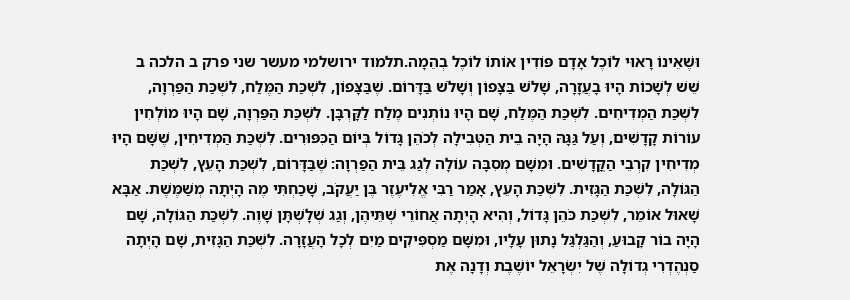וּשֶׁאֵינוֹ רָאוּי לוֹכֶל אָדָם פּוֹדִין אוֹתוֹ לוֹכֶל בְהֵמָה.תלמוד ירושלמי מעשר שני פרק ב הלכה ב
שֵׁשׁ לְשָׁכוֹת הָיוּ בָעֲזָרָה, שָׁלֹשׁ בַּצָּפוֹן וְשָׁלֹשׁ בַּדָּרוֹם. שֶׁבַּצָּפוֹן, לִשְׁכַּת הַמֶּלַח, לִשְׁכַּת הַפַּרְוָה, לִשְׁכַּת הַמְדִיחִים. לִשְׁכַּת הַמֶּלַח, שָׁם הָיוּ נוֹתְנִים מֶלַח לַקָּרְבָּן. לִשְׁכַּת הַפַּרְוָה, שָׁם הָיוּ מוֹלְחִין עוֹרוֹת קָדָשִׁים, וְעַל גַּגָּהּ הָיָה בֵית הַטְּבִילָה לְכֹהֵן גָּדוֹל בְּיוֹם הַכִּפּוּרִים. לִשְׁכַּת הַמְדִיחִין, שֶׁשָּׁם הָיוּ מְדִיחִין קִרְבֵי הַקֳּדָשִׁים. וּמִשָּׁם מְסִבָּה עוֹלָה לְגַג בֵּית הַפַּרְוָה: שֶׁבַּדָּרוֹם, לִשְׁכַּת הָעֵץ, לִשְׁכַּת הַגּוֹלָה, לִשְׁכַּת הַגָּזִית. לִשְׁכַּת הָעֵץ, אָמַר רַבִּי אֱלִיעֶזֶר בֶּן יַעֲקֹב, שָׁכַחְתִּי מֶה הָיְתָה מְשַׁמֶּשֶׁת. אַבָּא שָׁאוּל אוֹמֵר, לִשְׁכַּת כֹּהֵן גָּדוֹל, וְהִיא הָיְתָה אֲחוֹרֵי שְׁתֵּיהֶן, וְגַג שְׁלָשְׁתָּן שָׁוֶה. לִשְׁכַּת הַגּוֹלָה, שָׁם הָיָה בוֹר קָבוּעַ, וְהַגַּלְגַּל נָתוּן עָלָיו, וּמִשָּׁם מַסְפִּיקִים מַיִם לְכָל הָעֲזָרָה. לִשְׁכַּת הַגָּזִית, שָׁם הָיְתָה סַנְהֶדְרִי גְדוֹלָה שֶׁל יִשְׂרָאֵל יוֹשֶׁבֶת וְדָנָה אֶת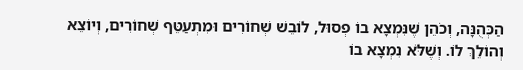הַכְּהֻנָּה, וְכֹהֵן שֶׁנִּמְצָא בוֹ פְסוּל, לוֹבֵשׁ שְׁחוֹרִים וּמִתְעַטֵּף שְׁחוֹרִים, וְיוֹצֵא וְהוֹלֵךְ לוֹ. וְשֶׁלֹּא נִמְצָא בוֹ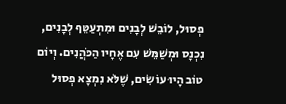פְסוּל, לוֹבֵשׁ לְבָנִים וּמִתְעַטֵּף לְבָנִים, נִכְנָס וּמְשַׁמֵּשׁ עִם אֶחָיו הַכֹּהֲנִים. וְיוֹם טוֹב הָיוּ עוֹשִׂים, שֶׁלֹּא נִמְצָא פְסוּל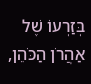בְּזַרְעוֹ שֶׁל אַהֲרֹן הַכֹּהֵן,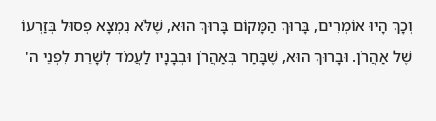וְכָךְ הָיוּ אוֹמְרִים, בָּרוּךְ הַמָּקוֹם בָּרוּךְ הוּא, שֶׁלֹּא נִמְצָא פְסוּל בְּזַרְעוֹ שֶׁל אַהֲרֹן. וּבָרוּךְ הוּא, שֶׁבָּחַר בְּאַהֲרֹן וּבְבָנָיו לַעֲמֹד לְשָׁרֵת לִפְנֵי ה'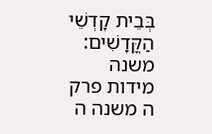בְּבֵית קָדְשֵׁי הַקֳּדָשִׁים: משנה מידות פרק ה משנה ה